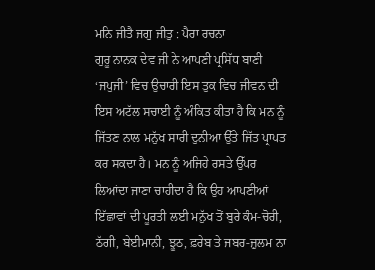ਮਨਿ ਜੀਤੈ ਜਗੁ ਜੀਤੁ : ਪੈਰਾ ਰਚਨਾ
ਗੁਰੂ ਨਾਨਕ ਦੇਵ ਜੀ ਨੇ ਆਪਣੀ ਪ੍ਰਸਿੱਧ ਬਾਣੀ ‘ਜਪੁਜੀ’ ਵਿਚ ਉਚਾਰੀ ਇਸ ਤੁਕ ਵਿਚ ਜੀਵਨ ਦੀ ਇਸ ਅਟੱਲ ਸਚਾਈ ਨੂੰ ਅੰਕਿਤ ਕੀਤਾ ਹੈ ਕਿ ਮਨ ਨੂੰ ਜਿੱਤਣ ਨਾਲ ਮਨੁੱਖ ਸਾਰੀ ਦੁਨੀਆ ਉੱਤੇ ਜਿੱਤ ਪ੍ਰਾਪਤ ਕਰ ਸਕਦਾ ਹੈ। ਮਨ ਨੂੰ ਅਜਿਹੇ ਰਸਤੇ ਉੱਪਰ ਲਿਆਂਦਾ ਜਾਣਾ ਚਾਹੀਦਾ ਹੈ ਕਿ ਉਹ ਆਪਣੀਆਂ ਇੱਛਾਵਾਂ ਦੀ ਪੂਰਤੀ ਲਈ ਮਨੁੱਖ ਤੋਂ ਬੁਰੇ ਕੰਮ-ਚੋਰੀ, ਠੱਗੀ, ਬੇਈਮਾਨੀ, ਝੂਠ, ਫ਼ਰੇਬ ਤੇ ਜਬਰ-ਜ਼ੁਲਮ ਨਾ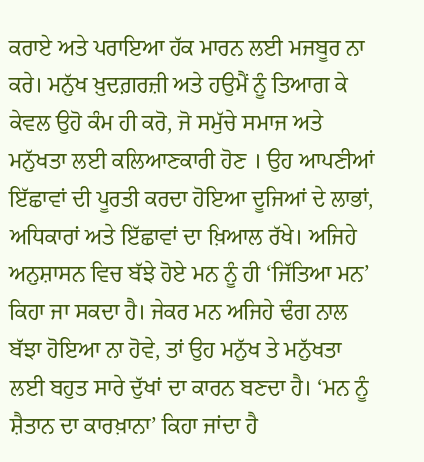ਕਰਾਏ ਅਤੇ ਪਰਾਇਆ ਹੱਕ ਮਾਰਨ ਲਈ ਮਜਬੂਰ ਨਾ ਕਰੇ। ਮਨੁੱਖ ਖ਼ੁਦਗ਼ਰਜ਼ੀ ਅਤੇ ਹਉਮੈਂ ਨੂੰ ਤਿਆਗ ਕੇ ਕੇਵਲ ਉਹੋ ਕੰਮ ਹੀ ਕਰੋ, ਜੋ ਸਮੁੱਚੇ ਸਮਾਜ ਅਤੇ ਮਨੁੱਖਤਾ ਲਈ ਕਲਿਆਣਕਾਰੀ ਹੋਣ । ਉਹ ਆਪਣੀਆਂ ਇੱਛਾਵਾਂ ਦੀ ਪੂਰਤੀ ਕਰਦਾ ਹੋਇਆ ਦੂਜਿਆਂ ਦੇ ਲਾਭਾਂ, ਅਧਿਕਾਰਾਂ ਅਤੇ ਇੱਛਾਵਾਂ ਦਾ ਖ਼ਿਆਲ ਰੱਖੇ। ਅਜਿਹੇ ਅਨੁਸ਼ਾਸਨ ਵਿਚ ਬੱਝੇ ਹੋਏ ਮਨ ਨੂੰ ਹੀ ‘ਜਿੱਤਿਆ ਮਨ’ ਕਿਹਾ ਜਾ ਸਕਦਾ ਹੈ। ਜੇਕਰ ਮਨ ਅਜਿਹੇ ਢੰਗ ਨਾਲ ਬੱਝਾ ਹੋਇਆ ਨਾ ਹੋਵੇ, ਤਾਂ ਉਹ ਮਨੁੱਖ ਤੇ ਮਨੁੱਖਤਾ ਲਈ ਬਹੁਤ ਸਾਰੇ ਦੁੱਖਾਂ ਦਾ ਕਾਰਨ ਬਣਦਾ ਹੈ। ‘ਮਨ ਨੂੰ ਸ਼ੈਤਾਨ ਦਾ ਕਾਰਖ਼ਾਨਾ’ ਕਿਹਾ ਜਾਂਦਾ ਹੈ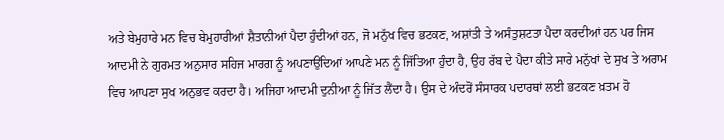ਅਤੇ ਬੇਮੁਹਾਰੇ ਮਨ ਵਿਚ ਬੇਮੁਹਾਰੀਆਂ ਸ਼ੈਤਾਨੀਆਂ ਪੈਦਾ ਹੁੰਦੀਆਂ ਹਨ, ਜੋ ਮਨੁੱਖ ਵਿਚ ਭਟਕਣ, ਅਸ਼ਾਂਤੀ ਤੇ ਅਸੰਤੁਸ਼ਟਤਾ ਪੈਦਾ ਕਰਦੀਆਂ ਹਨ ਪਰ ਜਿਸ ਆਦਮੀ ਨੇ ਗੁਰਮਤ ਅਨੁਸਾਰ ਸਹਿਜ ਮਾਰਗ ਨੂੰ ਅਪਣਾਉਂਦਿਆਂ ਆਪਣੇ ਮਨ ਨੂੰ ਜਿੱਤਿਆ ਹੁੰਦਾ ਹੈ, ਉਹ ਰੱਬ ਦੇ ਪੈਦਾ ਕੀਤੇ ਸਾਰੇ ਮਨੁੱਖਾਂ ਦੇ ਸੁਖ ਤੇ ਅਰਾਮ ਵਿਚ ਆਪਣਾ ਸੁਖ ਅਨੁਭਵ ਕਰਦਾ ਹੈ। ਅਜਿਹਾ ਆਦਮੀ ਦੁਨੀਆ ਨੂੰ ਜਿੱਤ ਲੈਂਦਾ ਹੈ। ਉਸ ਦੇ ਅੰਦਰੋਂ ਸੰਸਾਰਕ ਪਦਾਰਥਾਂ ਲਈ ਭਟਕਣ ਖ਼ਤਮ ਹੋ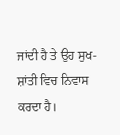ਜਾਂਦੀ ਹੈ ਤੇ ਉਹ ਸੁਖ-ਸ਼ਾਂਤੀ ਵਿਚ ਨਿਵਾਸ ਕਰਦਾ ਹੈ।